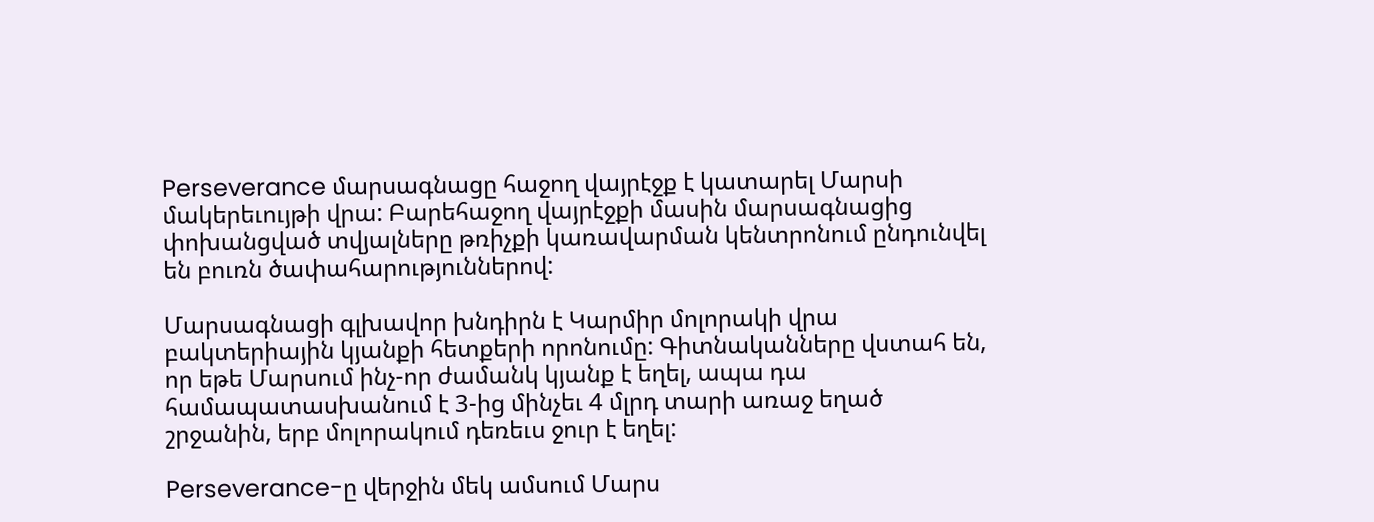Perseverance մարսագնացը հաջող վայրէջք է կատարել Մարսի մակերեւույթի վրա: Բարեհաջող վայրէջքի մասին մարսագնացից փոխանցված տվյալները թռիչքի կառավարման կենտրոնում ընդունվել են բուռն ծափահարություններով:

Մարսագնացի գլխավոր խնդիրն է Կարմիր մոլորակի վրա բակտերիային կյանքի հետքերի որոնումը: Գիտնականները վստահ են, որ եթե Մարսում ինչ-որ ժամանկ կյանք է եղել, ապա դա համապատասխանում է 3-ից մինչեւ 4 մլրդ տարի առաջ եղած շրջանին, երբ մոլորակում դեռեւս ջուր է եղել:

Perseverance-ը վերջին մեկ ամսում Մարս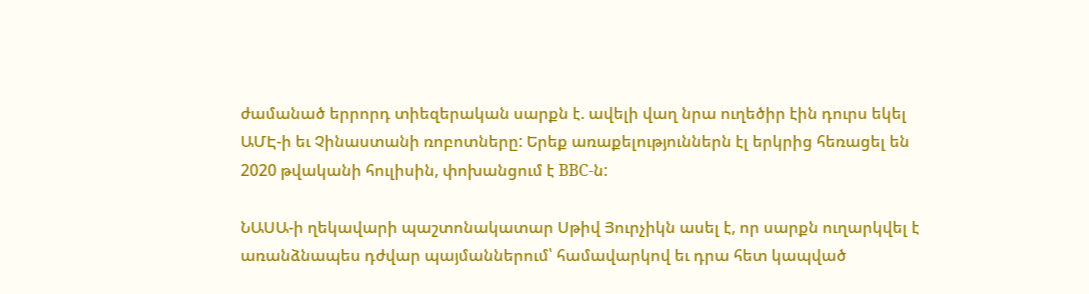ժամանած երրորդ տիեզերական սարքն է. ավելի վաղ նրա ուղեծիր էին դուրս եկել ԱՄԷ-ի եւ Չինաստանի ռոբոտները: Երեք առաքելություններն էլ երկրից հեռացել են 2020 թվականի հուլիսին, փոխանցում է BBC-ն:

ՆԱՍԱ-ի ղեկավարի պաշտոնակատար Սթիվ Յուրչիկն ասել է, որ սարքն ուղարկվել է առանձնապես դժվար պայմաններում՝ համավարկով եւ դրա հետ կապված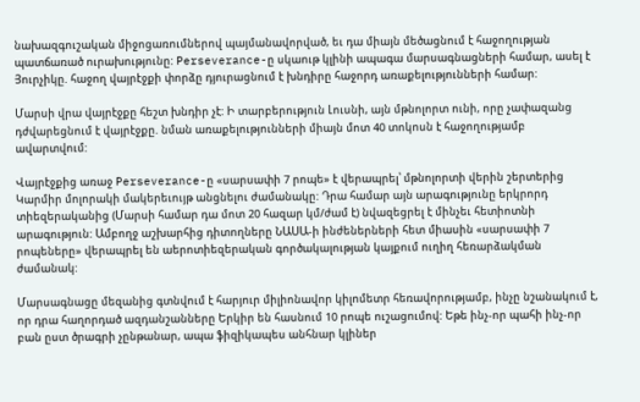նախազգուշական միջոցառումներով պայմանավորված, եւ դա միայն մեծացնում է հաջողության պատճառած ուրախությունը: Perseverance-ը սկաութ կլինի ապագա մարսագնացների համար, ասել է Յուրչիկը. հաջող վայրէջքի փորձը դյուրացնում է խնդիրը հաջորդ առաքելությունների համար:

Մարսի վրա վայրէջքը հեշտ խնդիր չէ: Ի տարբերություն Լուսնի, այն մթնոլորտ ունի, որը չափազանց դժվարեցնում է վայրէջքը. նման առաքելությունների միայն մոտ 40 տոկոսն է հաջողությամբ ավարտվում:

Վայրէջքից առաջ Perseverance-ը «սարսափի 7 րոպե» է վերապրել՝ մթնոլորտի վերին շերտերից Կարմիր մոլորակի մակերեւույթ անցնելու ժամանակը: Դրա համար այն արագությունը երկրորդ տիեզերականից (Մարսի համար դա մոտ 20 հազար կմ/ժամ է) նվազեցրել է մինչեւ հետիոտնի արագություն: Ամբողջ աշխարհից դիտողները ՆԱՍԱ-ի ինժեներների հետ միասին «սարսափի 7 րոպեները» վերապրել են աերոտիեզերական գործակալության կայքում ուղիղ հեռարձակման ժամանակ:

Մարսագնացը մեզանից գտնվում է հարյուր միլիոնավոր կիլոմետր հեռավորությամբ, ինչը նշանակում է, որ դրա հաղորդած ազդանշանները Երկիր են հասնում 10 րոպե ուշացումով: Եթե ինչ-որ պահի ինչ-որ բան ըստ ծրագրի չընթանար, ապա ֆիզիկապես անհնար կլիներ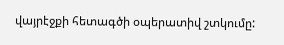վայրէջքի հետագծի օպերատիվ շտկումը: